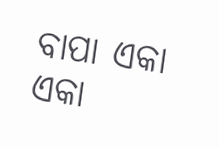ବାପା ଏକା ଏକା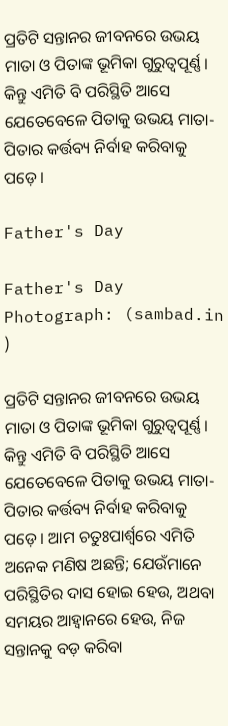ପ୍ରତିଟି ସନ୍ତାନର ଜୀବନରେ ଉଭୟ ମାତା ଓ ପିତାଙ୍କ ଭୂମିକା ଗୁରୁତ୍ବପୂର୍ଣ୍ଣ। କିନ୍ତୁ ଏମିତି ବି ପରିସ୍ଥିତି ଆସେ ଯେତେବେଳେ ପିତାକୁ ଉଭୟ ମାତା-ପିତାର କର୍ତ୍ତବ୍ୟ ନିର୍ବାହ କରିବାକୁ ପଡ଼େ।

Father's Day

Father's Day Photograph: (sambad.in )

ପ୍ରତିଟି ସନ୍ତାନର ଜୀବନରେ ଉଭୟ ମାତା ଓ ପିତାଙ୍କ ଭୂମିକା ଗୁରୁତ୍ବପୂର୍ଣ୍ଣ। କିନ୍ତୁ ଏମିତି ବି ପରିସ୍ଥିତି ଆସେ ଯେତେବେଳେ ପିତାକୁ ଉଭୟ ମାତା-ପିତାର କର୍ତ୍ତବ୍ୟ ନିର୍ବାହ କରିବାକୁ ପଡ଼େ। ଆମ ଚତୁଃପାର୍ଶ୍ବରେ ଏମିତି ଅନେକ ମଣିଷ ଅଛନ୍ତି; ଯେଉଁମାନେ ପରିସ୍ଥିତିର ଦାସ ହୋଇ ହେଉ, ଅଥବା ସମୟର ଆହ୍ବାନରେ ହେଉ, ନିଜ ସନ୍ତାନକୁ ବଡ଼ କରିବା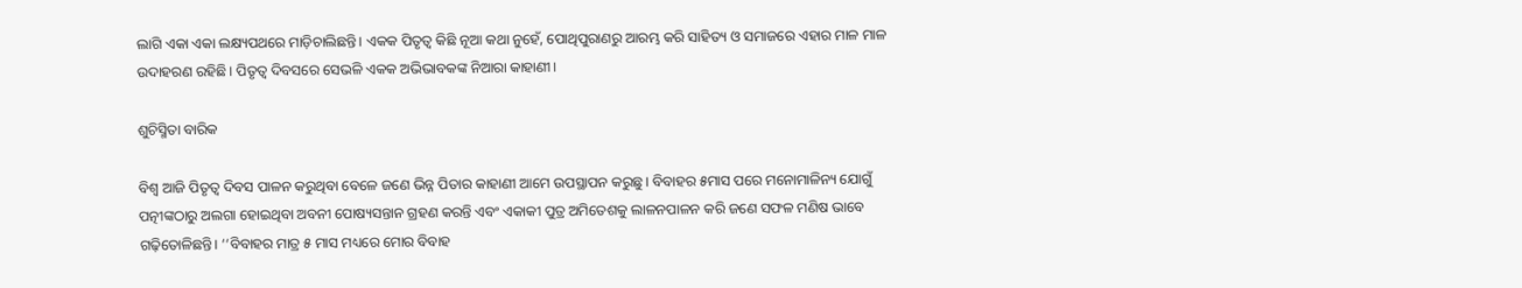ଲାଗି ଏକା ଏକା ଲକ୍ଷ୍ୟପଥରେ ମାଡ଼ିଚାଲିଛନ୍ତି। ଏକକ ପିତୃତ୍ବ କିଛି ନୂଆ କଥା ନୁହେଁ, ପୋଥିପୁରାଣରୁ ଆରମ୍ଭ କରି ସାହିତ୍ୟ ଓ ସମାଜରେ ଏହାର ମାଳ ମାଳ ଉଦାହରଣ ରହିଛି। ପିତୃତ୍ବ ଦିବସରେ ସେଭଳି ଏକକ ଅଭିଭାବକଙ୍କ ନିଆରା କାହାଣୀ।

ଶୁଚିସ୍ମିତା ବାରିକ

ବିଶ୍ୱ ଆଜି ପିତୃତ୍ୱ ଦିବସ ପାଳନ କରୁଥିବା ବେଳେ ଜଣେ ଭିନ୍ନ ପିତାର କାହାଣୀ ଆମେ ଉପସ୍ଥାପନ କରୁଛୁ। ବିବାହର ୫ମାସ ପରେ ମନୋମାଳିନ୍ୟ ଯୋଗୁଁ ପତ୍ନୀଙ୍କଠାରୁ ଅଲଗା ହୋଇଥିବା ଅବନୀ ପୋଷ୍ୟସନ୍ତାନ ଗ୍ରହଣ କରନ୍ତି ଏବଂ ଏକାକୀ ପୁତ୍ର ଅମିତେଶକୁ ଲାଳନପାଳନ କରି ଜଣେ ସଫଳ ମଣିଷ ଭାବେ ଗଢ଼ିତୋଳିଛନ୍ତି। ‘‘ବିବାହର ମାତ୍ର ୫ ମାସ ମଧ୍ୟରେ ମୋର ବିବାହ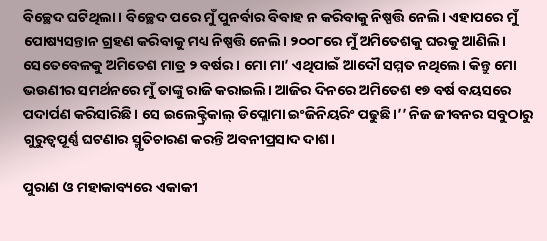ବିଚ୍ଛେଦ ଘଟିଥିଲା। ବିଚ୍ଛେଦ ପରେ ମୁଁ ପୁନର୍ବାର ବିବାହ ନ କରିବାକୁ ନିଷ୍ପତ୍ତି ନେଲି। ଏହାପରେ ମୁଁ ପୋଷ୍ୟସନ୍ତାନ ଗ୍ରହଣ କରିବାକୁ ମଧ୍ୟ ନିଷ୍ପତ୍ତି ନେଲି। ୨୦୦୮ରେ ମୁଁ ଅମିତେଶକୁ ଘରକୁ ଆଣିଲି। ସେତେବେଳକୁ ଅମିତେଶ ମାତ୍ର ୨ ବର୍ଷର। ମୋ ମା’ ଏଥିପାଇଁ ଆଦୌ ସମ୍ମତ ନଥିଲେ। କିନ୍ତୁ ମୋ ଭଉଣୀର ସମର୍ଥନରେ ମୁଁ ତାଙ୍କୁ ରାଜି କରାଇଲି। ଆଜିର ଦିନରେ ଅମିତେଶ ୧୭ ବର୍ଷ ବୟସରେ ପଦାର୍ପଣ କରିସାରିଛି। ସେ ଇଲେକ୍ଟ୍ରିକାଲ୍‌ ଡିପ୍ଲୋମା ଇଂଜିନିୟରିଂ ପଢୁଛି।’’ ନିଜ ଜୀବନର ସବୁଠାରୁ ଗୁରୁତ୍ବପୂର୍ଣ୍ଣ ଘଟଣାର ସ୍ମୃତିଚାରଣ କରନ୍ତି ଅବନୀପ୍ରସାଦ ଦାଶ।

ପୁରାଣ ଓ ମହାକାବ୍ୟରେ ଏକାକୀ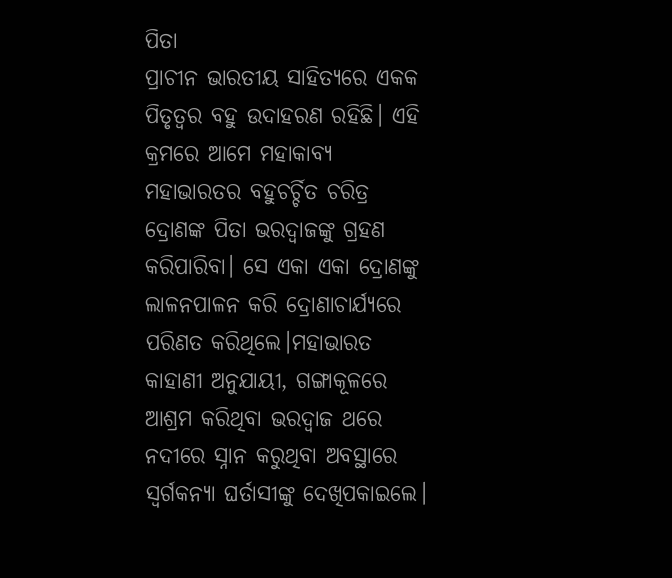ପିତା
ପ୍ରାଚୀନ ଭାରତୀୟ ସାହିତ୍ୟରେ ଏକକ ପିତୃତ୍ବର ବହୁ ଉଦାହରଣ ରହିଛି। ଏହି କ୍ରମରେ ଆମେ ମହାକାବ୍ୟ ମହାଭାରତର ବହୁଚର୍ଚ୍ଚିତ ଚରିତ୍ର ‌ ଦ୍ରୋଣଙ୍କ ପିତା ଭରଦ୍ବାଜଙ୍କୁ ଗ୍ରହଣ କରିପାରିବା। ସେ ଏକା ଏକା ଦ୍ରୋଣଙ୍କୁ ଲାଳନପାଳନ କରି ଦ୍ରୋଣାଚାର୍ଯ୍ୟରେ ପରିଣତ କରିଥିଲେ।ମହାଭାରତ କାହାଣୀ ଅନୁଯାୟୀ, ଗଙ୍ଗାକୂଳରେ ଆଶ୍ରମ କରିଥିବା ଭରଦ୍ୱାଜ ଥରେ ନଦୀରେ ସ୍ନାନ କରୁଥିବା ଅବସ୍ଥାରେ ସ୍ବର୍ଗକନ୍ୟା ଘର୍ତାସୀଙ୍କୁ ଦେଖିପକାଇଲେ।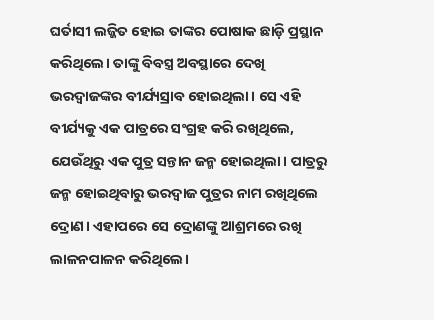ଘର୍ତାସୀ ଲଜ୍ଜିତ ହୋଇ ତାଙ୍କର ପୋଷାକ ଛାଡ଼ି ପ୍ରସ୍ଥାନ କରିଥିଲେ। ତାଙ୍କୁ ବିବସ୍ତ୍ର ଅବସ୍ଥାରେ ଦେଖି ଭରଦ୍ବାଜଙ୍କର ବୀର୍ଯ୍ୟସ୍ରାବ ହୋଇଥିଲା। ସେ ଏହି ବୀର୍ଯ୍ୟକୁ ଏକ ‌ପାତ୍ରରେ ସଂଗ୍ରହ କରି ରଖିଥିଲେ, ଯେଉଁଥିରୁ ଏକ ପୁତ୍ର ସନ୍ତାନ ଜନ୍ମ ହୋଇଥିଲା। ପାତ୍ରରୁ ଜନ୍ମ ହୋଇଥିବାରୁ ଭରଦ୍ବାଜ ପୁତ୍ରର ନାମ ରଖିଥିଲେ ଦ୍ରୋଣ। ଏହାପରେ ସେ ଦ୍ରୋଣଙ୍କୁ ଆଶ୍ରମରେ ରଖି ଲାଳନପାଳନ କରିଥିଲେ।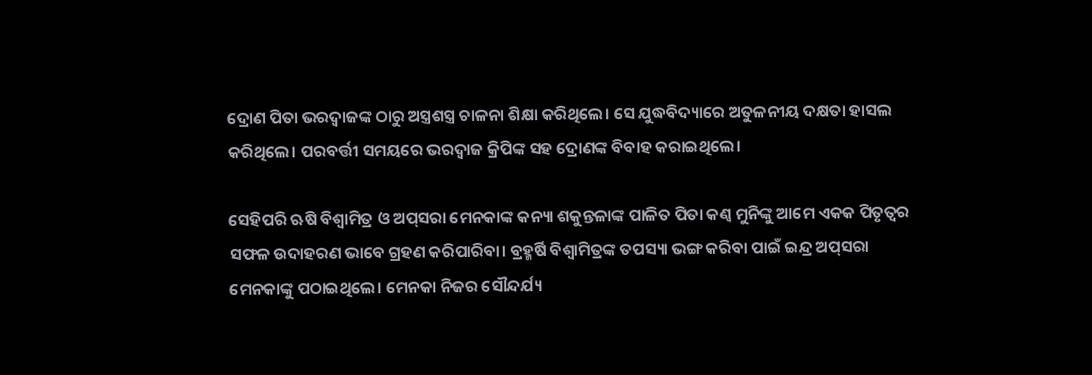ଦ୍ରୋଣ ପିତା ଭରଦ୍ବାଜଙ୍କ ଠାରୁ ଅସ୍ତ୍ରଶସ୍ତ୍ର ଚାଳନା ଶିକ୍ଷା କରିଥିଲେ। ସେ ଯୁଦ୍ଧବିଦ୍ୟାରେ ଅତୁଳନୀୟ ଦକ୍ଷତା ହାସଲ କରିଥିଲେ। ପରବର୍ତ୍ତୀ ସମୟରେ ଭରଦ୍ବାଜ କ୍ରିପିଙ୍କ ସହ ଦ୍ରୋଣଙ୍କ ବିବାହ କରାଇଥିଲେ।

ସେହିପରି ଋଷି ବିଶ୍ବାମିତ୍ର ଓ ଅପ୍‌ସରା ମେନକାଙ୍କ କନ୍ୟା ଶକୁନ୍ତଳାଙ୍କ ପାଳିତ ପିତା କଣ୍ବ ମୁନିଙ୍କୁ ଆମେ ଏକକ ପିତୃତ୍ବର ସଫଳ ଉଦାହରଣ ଭାବେ ଗ୍ରହଣ କରିପାରିବା। ବ୍ରହ୍ମର୍ଷି ବିଶ୍ବାମିତ୍ରଙ୍କ ତପସ୍ୟା ଭଙ୍ଗ କରିବା ପାଇଁ ଇନ୍ଦ୍ର ଅପ୍‌ସରା ମେନକାଙ୍କୁ ପଠାଇଥିଲେ। ମେନକା ନିଜର ସୌନ୍ଦର୍ଯ୍ୟ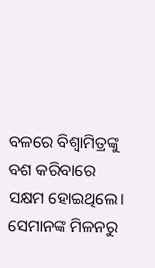ବଳରେ ବିଶ୍ବାମିତ୍ରଙ୍କୁ ବଶ କରିବାରେ ସକ୍ଷମ ହୋଇଥିଲେ। ସେମାନଙ୍କ ମିଳନ‌ରୁ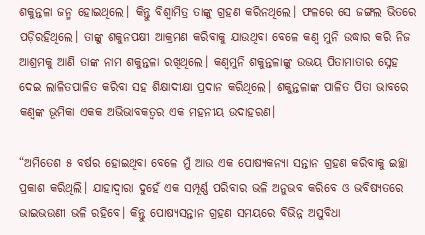ଶକୁନ୍ତଳା ଜନ୍ମ ହୋଇଥିଲେ। କିନ୍ତୁ ବିଶ୍ବାମିତ୍ର ତାଙ୍କୁ ଗ୍ରହଣ କରିନଥିଲେ। ଫଳରେ ସେ ଜଙ୍ଗଲ ଭିତରେ ପଡ଼ିରହିଥିଲେ। ତାଙ୍କୁ ଶକୁନପକ୍ଷୀ ଆକ୍ରମଣ କରିବାକୁ ଯାଉଥିବା ବେଳେ କଣ୍ବ ମୁନି ଉଦ୍ଧାର କରି ନିଜ ଆଶ୍ରମକୁ ଆଣି ତାଙ୍କ ନାମ ଶକୁନ୍ତଳା ରଖିଥିଲେ। କଣ୍ବମୁନି ଶକୁନ୍ତଳାଙ୍କୁ ଉଭୟ ପିତାମାତାର ସ୍ନେହ ଦେଇ ଲାଳିତପାଳିତ କରିବା ସହ ଶିକ୍ଷାଦୀକ୍ଷା ପ୍ରଦାନ କରିଥିଲେ। ଶକୁନ୍ତଳାଙ୍କ ପାଳିତ ପିତା ଭାବରେ କଣ୍ବଙ୍କ ଭୂମିକା ଏକକ ଅଭିଭାବକତ୍ବର ଏକ ମହନୀୟ ଉଦାହରଣ।

“ଅମିତେଶ ୫ ବର୍ଷର ହୋଇଥିବା ବେଳେ ମୁଁ ଆଉ ଏକ ପୋଷ୍ୟକନ୍ୟା ସନ୍ତାନ ଗ୍ରହଣ କରିବାକୁ ଇଚ୍ଛା ପ୍ରକାଶ କରିଥିଲି। ଯାହାଦ୍ୱାରା ଦୁହେଁ ଏକ ସମ୍ପୂର୍ଣ୍ଣ ପରିବାର ଭଳି ଅନୁଭବ କରିବେ ଓ ଭବିଷ୍ୟତରେ ଭାଇଭଉଣୀ ଭଳି ରହିବେ। କିନ୍ତୁ ପୋଷ୍ୟସନ୍ତାନ ଗ୍ରହଣ ସମୟରେ ବିଭିନ୍ନ ଅସୁବିଧା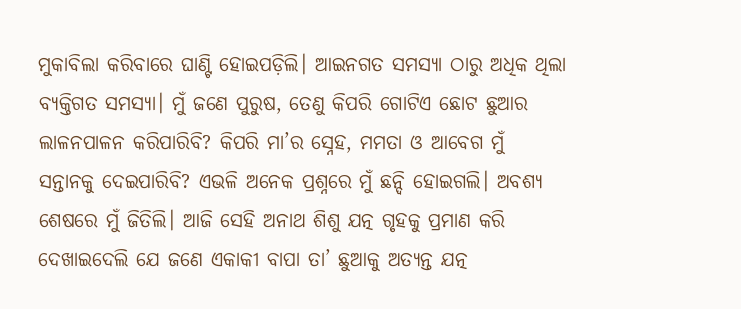ମୁକାବିଲା କରିବାରେ ଘାଣ୍ଟି ହୋଇପଡ଼ିଲି। ଆଇନଗତ ସମସ୍ୟା ଠାରୁ ଅଧିକ ଥିଲା ବ୍ୟକ୍ତିଗତ ସମସ୍ୟା। ମୁଁ ଜଣେ ପୁରୁଷ, ତେଣୁ କିପରି ଗୋଟିଏ ଛୋଟ ଛୁଆର ଲାଳନପାଳନ କରିପାରିବି? କିପରି ମା’ର ସ୍ନେହ, ମମତା ଓ ଆବେଗ ମୁଁ ସନ୍ତାନକୁ ଦେଇପାରିବି? ଏଭଳି ଅନେକ ପ୍ରଶ୍ନରେ ମୁଁ ଛନ୍ଦି ହୋଇଗଲି। ଅବଶ୍ୟ ଶେଷରେ ମୁଁ ଜିତିଲି। ଆଜି ସେହି ଅନାଥ ଶିଶୁ ଯତ୍ନ ଗୃହକୁ ପ୍ରମାଣ କରି ଦେଖାଇଦେଲି ଯେ ଜଣେ ଏକାକୀ ବାପା ତା’ ଛୁଆକୁ ଅତ୍ୟନ୍ତ ଯତ୍ନ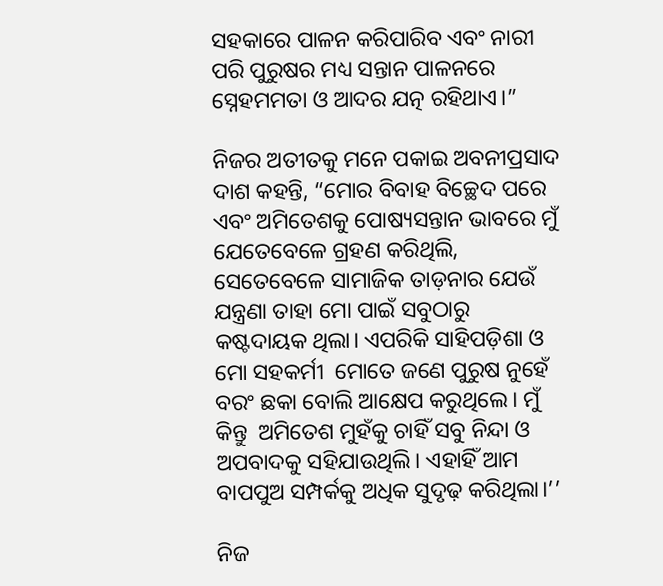ସହକାରେ ପାଳନ କରିପାରିବ ଏବଂ ନାରୀ ପରି ପୁରୁଷର ମଧ୍ୟ ସନ୍ତାନ ପାଳନରେ ସ୍ନେହମମତା ଓ ଆଦର ଯତ୍ନ ରହିଥାଏ।”

ନିଜର ଅତୀତକୁ ମନେ ପକାଇ ଅବନୀପ୍ରସାଦ ଦାଶ କହନ୍ତି, “ମୋର ବିବାହ ବିଚ୍ଛେଦ ପରେ ଏବଂ ଅମିତେଶକୁ ପୋଷ୍ୟସନ୍ତାନ ଭାବରେ ମୁଁ ଯେତେବେଳେ ଗ୍ରହଣ କରିଥିଲି, ସେତେବେଳେ ସାମାଜିକ ତାଡ଼ନାର ଯେଉଁ ଯନ୍ତ୍ରଣା ତାହା ମୋ ପାଇଁ ସବୁଠାରୁ କଷ୍ଟଦାୟକ ଥିଲା। ଏପରିକି ସାହିପଡ଼ିଶା ଓ ମୋ ସହକର୍ମୀ  ମୋତେ ଜଣେ ପୁରୁଷ ନୁହେଁ ବରଂ ଛକା ବୋଲି ଆକ୍ଷେପ କରୁଥିଲେ। ମୁଁ କିନ୍ତୁ  ଅମିତେଶ ମୁହଁକୁ ଚାହିଁ ସବୁ ନିନ୍ଦା ଓ ଅପବାଦକୁ ସହିଯାଉଥିଲି। ଏହାହିଁ ଆମ ବାପପୁଅ ସମ୍ପର୍କକୁ ଅଧିକ ସୁଦୃଢ଼ କରିଥିଲା।’’

ନିଜ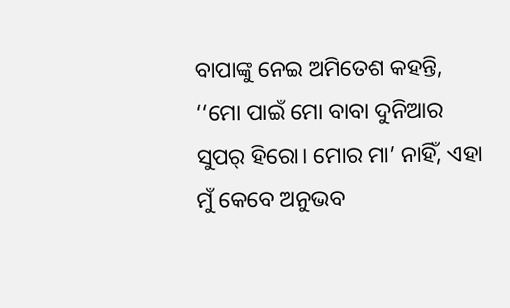ବାପାଙ୍କୁ ନେଇ ଅମିତେଶ କହନ୍ତି, ‘‘ମୋ ପାଇଁ ମୋ ବାବା ଦୁନିଆର ସୁପର୍‌ ହିରୋ। ମୋର ମା’ ନାହିଁ, ଏହା ମୁଁ କେବେ ଅନୁଭବ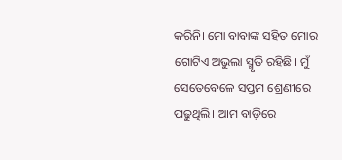କରିନି। ମୋ ବାବାଙ୍କ ସହିତ ମୋର ଗୋଟିଏ ଅଭୁଲା ସ୍ମୃତି ରହିଛି। ମୁଁ ସେତେବେଳେ ସପ୍ତମ ଶ୍ରେଣୀରେ ପଢୁଥିଲି। ଆମ ବାଡ଼ିରେ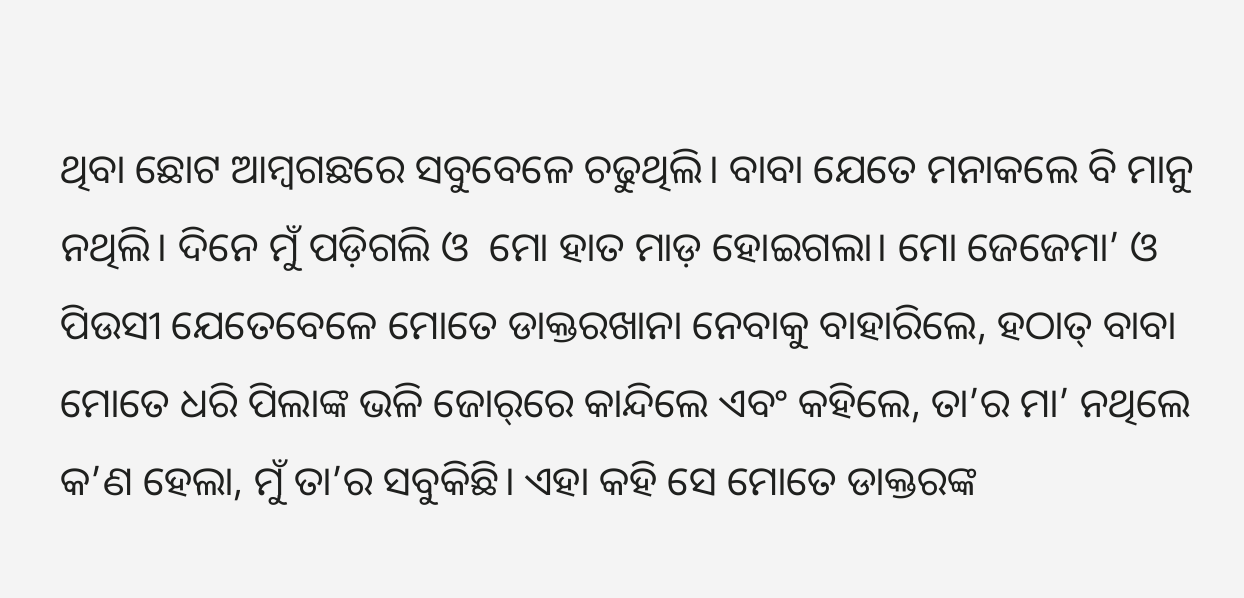ଥିବା ଛୋଟ ଆମ୍ବଗଛରେ ସବୁବେଳେ ଚଢୁଥିଲି। ବାବା ଯେତେ ମନାକଲେ ବି ମାନୁ ନଥିଲି। ଦିନେ ମୁଁ ପଡ଼ିଗଲି ଓ  ମୋ ହାତ ମାଡ଼ ହୋଇଗଲା। ମୋ ଜେଜେମା’ ଓ ପିଉସୀ ଯେତେବେଳେ ମୋତେ ଡାକ୍ତରଖାନା ନେବାକୁ ବ‌ାହାରିଲେ, ହଠାତ୍‌ ବାବା ମୋତେ ଧରି ପିଲାଙ୍କ ଭଳି ଜୋର୍‌ରେ କାନ୍ଦିଲେ ଏବଂ କହିଲେ, ତା’ର ମା’ ନଥିଲେ କ’ଣ ହେଲା, ମୁଁ ତା’ର ସବୁକିଛି। ଏହା କହି ସେ ମୋତେ ଡାକ୍ତରଙ୍କ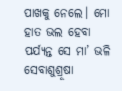ପାଖକୁ ନେଲେ। ମୋ ହାତ ଭଲ ହେବା ପର୍ଯ୍ୟନ୍ତ ସେ ମା’ ଭଳି ସେବାଶୁଶ୍ରୂଷା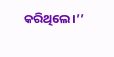କରିଥିଲେ।’’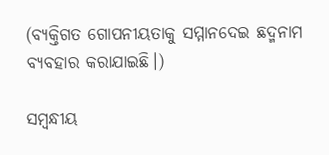(ବ୍ୟକ୍ତିଗତ ଗୋପନୀୟତାକୁ ସମ୍ମାନଦେଇ ଛଦ୍ମନାମ ବ୍ୟବହାର କରାଯାଇଛି।)

ସମ୍ବନ୍ଧୀୟ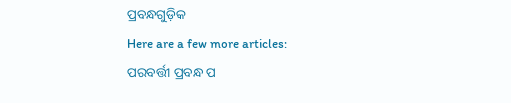ପ୍ରବନ୍ଧଗୁଡ଼ିକ
Here are a few more articles:
ପରବର୍ତ୍ତୀ ପ୍ରବନ୍ଧ ପ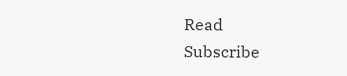Read
Subscribe